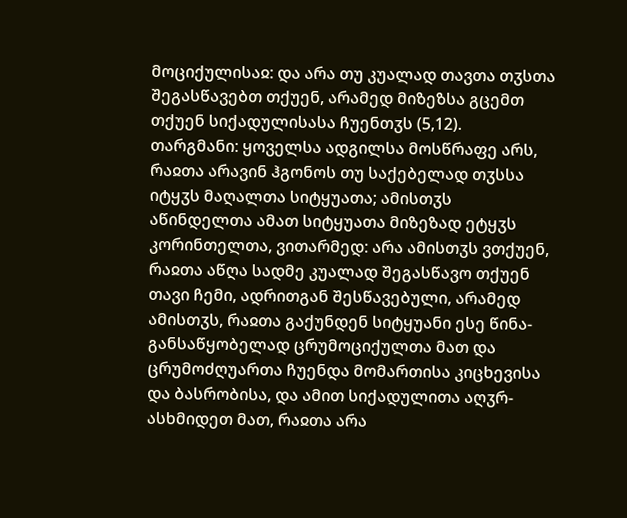მოციქულისაჲ: და არა თუ კუალად თავთა თჳსთა შეგასწავებთ თქუენ, არამედ მიზეზსა გცემთ თქუენ სიქადულისასა ჩუენთჳს (5,12).
თარგმანი: ყოველსა ადგილსა მოსწრაფე არს, რაჲთა არავინ ჰგონოს თუ საქებელად თჳსსა იტყჳს მაღალთა სიტყუათა; ამისთჳს აწინდელთა ამათ სიტყუათა მიზეზად ეტყჳს კორინთელთა, ვითარმედ: არა ამისთჳს ვთქუენ, რაჲთა აწღა სადმე კუალად შეგასწავო თქუენ თავი ჩემი, ადრითგან შესწავებული, არამედ ამისთჳს, რაჲთა გაქუნდენ სიტყუანი ესე წინა-განსაწყობელად ცრუმოციქულთა მათ და ცრუმოძღუართა ჩუენდა მომართისა კიცხევისა და ბასრობისა, და ამით სიქადულითა აღჳრ-ასხმიდეთ მათ, რაჲთა არა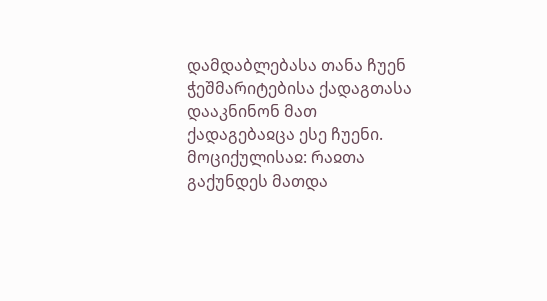დამდაბლებასა თანა ჩუენ ჭეშმარიტებისა ქადაგთასა დააკნინონ მათ ქადაგებაჲცა ესე ჩუენი.
მოციქულისაჲ: რაჲთა გაქუნდეს მათდა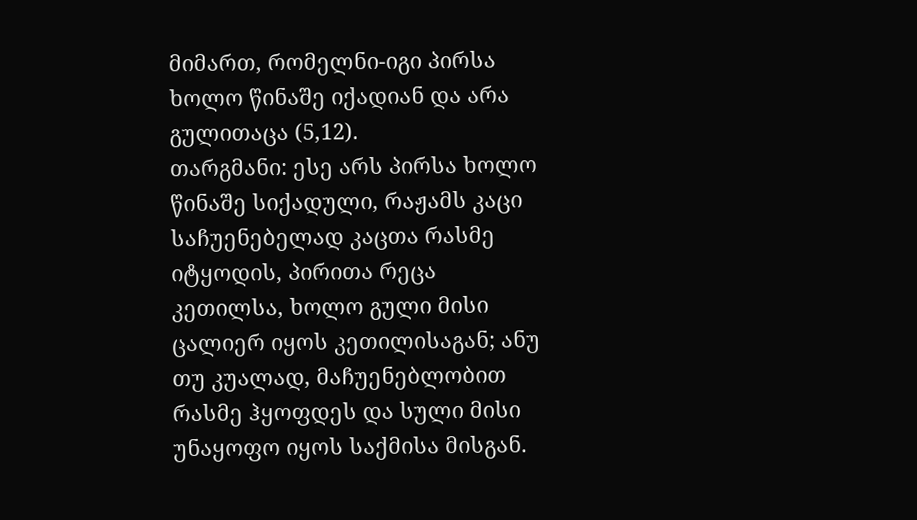მიმართ, რომელნი-იგი პირსა ხოლო წინაშე იქადიან და არა გულითაცა (5,12).
თარგმანი: ესე არს პირსა ხოლო წინაშე სიქადული, რაჟამს კაცი საჩუენებელად კაცთა რასმე იტყოდის, პირითა რეცა კეთილსა, ხოლო გული მისი ცალიერ იყოს კეთილისაგან; ანუ თუ კუალად, მაჩუენებლობით რასმე ჰყოფდეს და სული მისი უნაყოფო იყოს საქმისა მისგან.